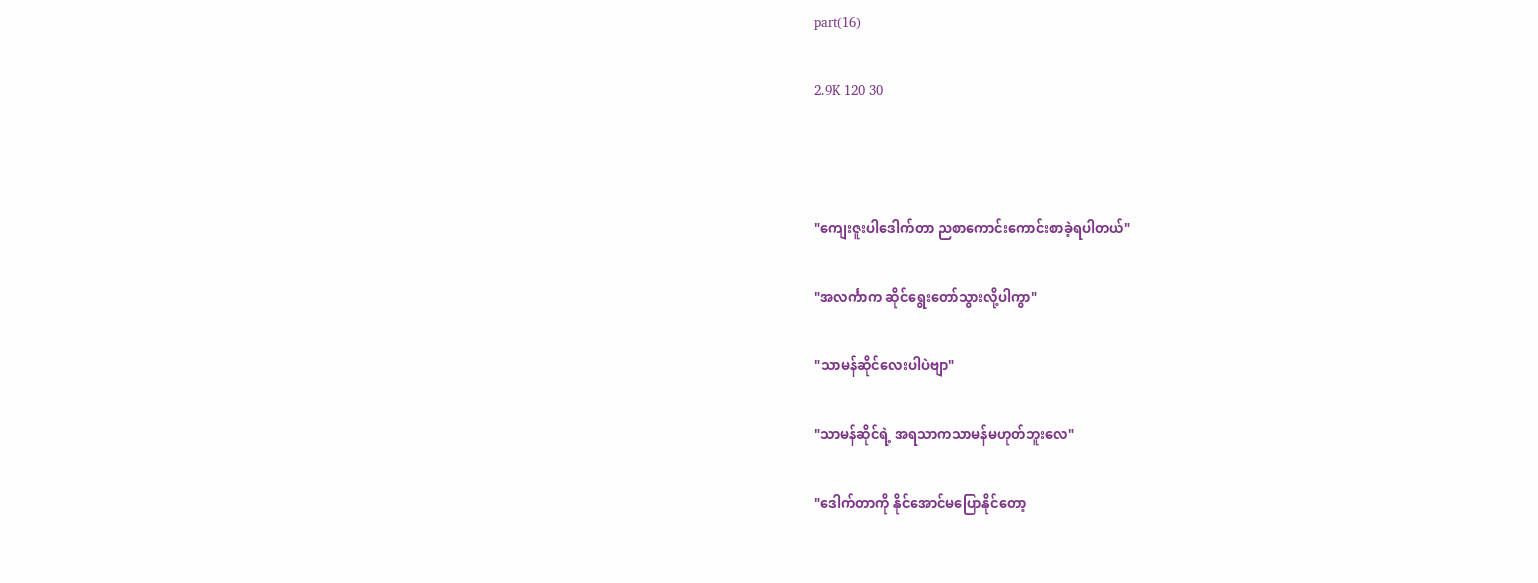part(16)

2.9K 120 30



"ကျေးဇူးပါဒေါက်တာ ညစာကောင်းကောင်းစာခဲ့ရပါတယ်"

"အလင်္ကာက ဆိုင်ရွေးတော်သွားလို့ပါကွာ"

"သာမန်ဆိုင်လေးပါပဲဗျာ"

"သာမန်ဆိုင်ရဲ့ အရသာကသာမန်မဟုတ်ဘူးလေ"

"ဒေါက်တာကို နိုင်အောင်မပြောနိုင်တော့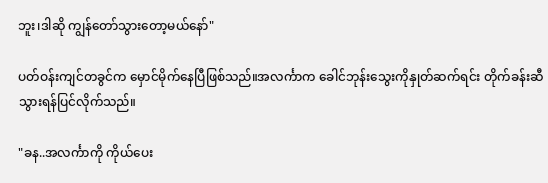ဘူး၊ဒါဆို ကျွန်တော်သွားတော့မယ်နော်"

ပတ်ဝန်းကျင်တခွင်က မှောင်မိုက်နေပြီဖြစ်သည်။အလင်္ကာက ခေါင်ဘုန်းသွေးကိုနှုတ်ဆက်ရင်း တိုက်ခန်းဆီသွားရန်ပြင်လိုက်သည်။

"ခန..အလင်္ကာကို ကိုယ်ပေး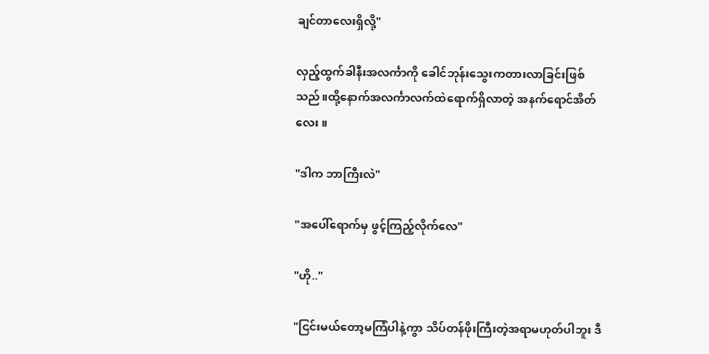ချင်တာလေးရှိလို့"

လှည့်ထွက်ခါနီးအလင်္ကာကို ခေါင်ဘုန်းသွေးကတားလာခြင်းဖြစ်သည်။ထို့နောက်အလင်္ကာလက်ထဲရောက်ရှိလာတဲ့ အနက်ရောင်အိတ်လေး။

"ဒါက ဘာကြီးလဲ"

"အပေါ်ရောက်မှ ဖွင့်ကြည့်လိုက်လေ"

"ဟို.."

"ငြင်းမယ်တော့မကြံပါနဲ့ကွာ သိပ်တန်ဖိုးကြီးတဲ့အရာမဟုတ်ပါဘူး ဒီ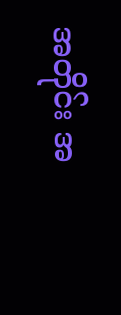အတိုင်း အ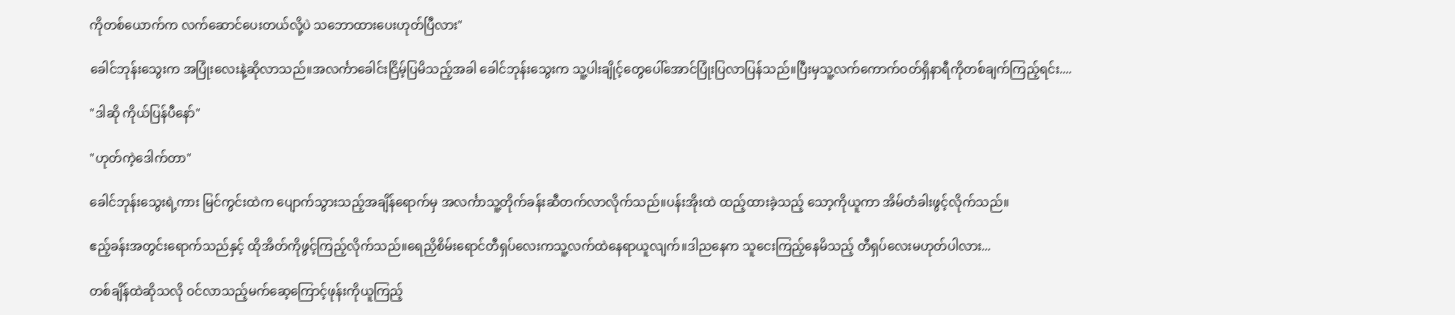ကိုတစ်ယောက်က လက်ဆောင်ပေးတယ်လို့ပဲ သဘောထားပေးဟုတ်ပြီလား"

ခေါင်ဘုန်းသွေးက အပြုံးလေးနဲ့ဆိုလာသည်။အလင်္ကာခေါင်းငြိမ့်ပြမိသည့်အခါ ခေါင်ဘုန်းသွေးက သူ့ပါးချိုင့်တွေပေါ်အောင်ပြုံးပြလာပြန်သည်။ပြီးမှသူ့လက်ကောက်ဝတ်ရှိနာရီကိုတစ်ချက်ကြည့်ရင်း....

"ဒါဆို ကိုယ်ပြန်ပီနော်"

"ဟုတ်ကဲ့ဒေါက်တာ"

ခေါင်ဘုန်းသွေးရဲ့ကား မြင်ကွင်းထဲက ပျောက်သွားသည့်အချိန်ရောက်မှ အလင်္ကာသူ့တိုက်ခန်းဆီတက်လာလိုက်သည်။ပန်းအိုးထဲ ထည့်ထားခဲ့သည့် သော့ကိုယူကာ အိမ်တံခါးဖွင့်လိုက်သည်။

ဧည့်ခန်းအတွင်းရောက်သည်နှင့် ထိုအိတ်ကိုဖွင့်ကြည့်လိုက်သည်။ရေညှိစိမ်းရောင်တီရှပ်လေးကသူ့လက်ထဲနေရာယူလျက်။ဒါညနေက သူငေးကြည့်နေမိသည့် တီရှပ်လေးမဟုတ်ပါလား...

တစ်ချိန်ထဲဆိုသလို ဝင်လာသည့်မက်ဆေ့ကြောင့်ဖုန်းကိုယူကြည့်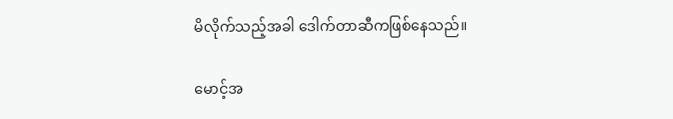မိလိုက်သည့်အခါ ဒေါက်တာဆီကဖြစ်နေသည်။

မောင့်အ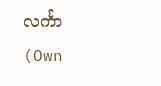လင်္ကာ (Own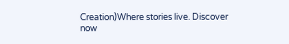Creation)Where stories live. Discover now